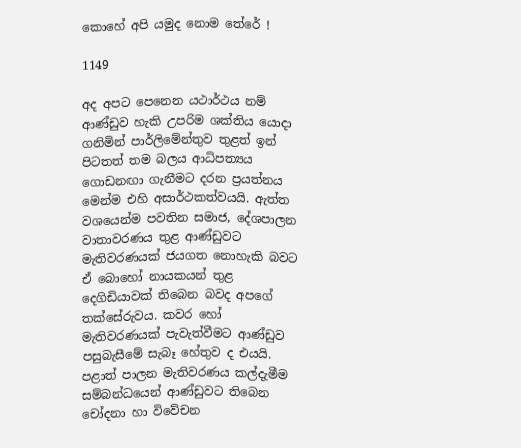කොහේ අපි යමුද නොම තේරේ !

1149

අද අපට පෙනෙන යථාර්ථය නම් ආණ්ඩුව හැකි උපරිම ශක්තිය යොදා ගනිමින් පාර්ලිමේන්තුව තුළත් ඉන් පිටතත් තම බලය ආධිපත්‍යය ගොඩනඟා ගැනීමට දරන ප්‍රයත්නය මෙන්ම එහි අසාර්ථකත්වයයි. ඇත්ත වශයෙන්ම පවතින සමාජ, දේශපාලන වාතාවරණය තුළ ආණ්ඩුවට මැතිවරණයක් ජයගත නොහැකි බවට ඒ බොහෝ නායකයන් තුළ දෙගිඩියාවක් තිබෙන බවද අපගේ තක්සේරුවය. කවර හෝ මැතිවරණයක් පැවැත්වීමට ආණ්ඩුව පසුබැසීමේ සැබෑ හේතුව ද එයයි. පළාත් පාලන මැතිවරණය කල්දැමීම සම්බන්ධයෙන් ආණ්ඩුවට තිබෙන චෝදනා හා විවේචන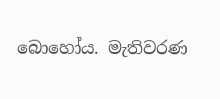බොහෝය. මැතිවරණ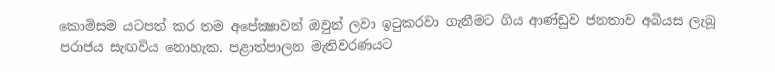කොමිසම යටපත් කර තම අපේක්‍ෂාවන් ඔවුන් ලවා ඉටුකරවා ගැනීමට ගිය ආණ්ඩුව ජනතාව අබියස ලැබූ පරාජය සැඟවිය නොහැක. පළාත්පාලන මැතිවරණයට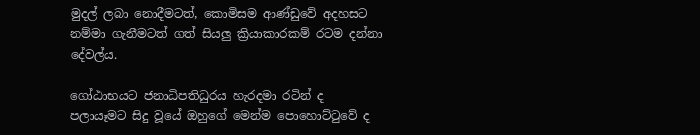මුදල් ලබා නොදීමටත්, කොමිසම ආණ්ඩුවේ අදහසට නම්මා ගැනීමටත් ගත් සියලු ක්‍රියාකාරකම් රටම දන්නා දේවල්ය.

ගෝඨාභයට ජනාධිපතිධුරය හැරදමා රටින් ද පලායෑමට සිදු වූයේ ඔහුගේ මෙන්ම පොහොට්ටුවේ ද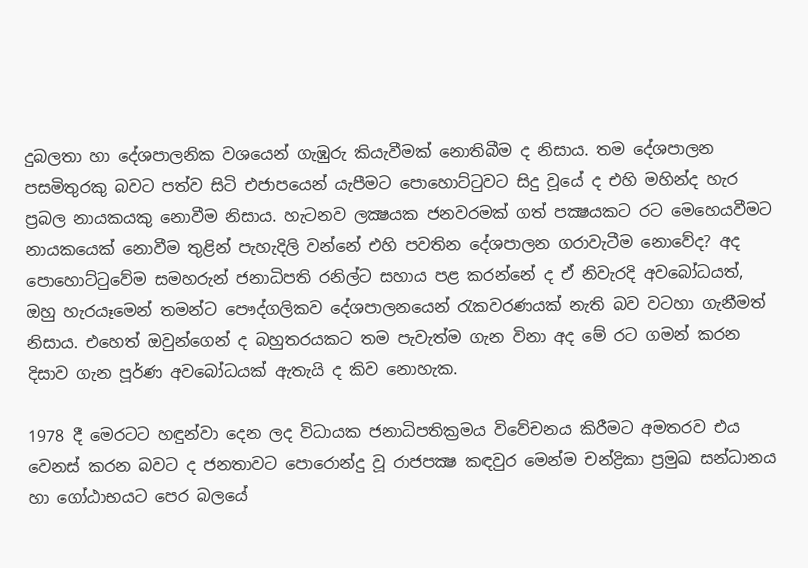දුබලතා හා දේශපාලනික වශයෙන් ගැඹුරු කියැවීමක් නොතිබීම ද නිසාය. තම දේශපාලන පසමිතුරකු බවට පත්ව සිටි එජාපයෙන් යැපීමට පොහොට්ටුවට සිදු වූයේ ද එහි මහින්ද හැර ප්‍රබල නායකයකු නොවීම නිසාය. හැටනව ලක්‍ෂයක ජනවරමක් ගත් පක්‍ෂයකට රට මෙහෙයවීමට නායකයෙක් නොවීම තුළින් පැහැදිලි වන්නේ එහි පවතින දේශපාලන ගරාවැටීම නොවේද? අද පොහොට්ටුවේම සමහරුන් ජනාධිපති රනිල්ට සහාය පළ කරන්නේ ද ඒ නිවැරදි අවබෝධයත්, ඔහු හැරයෑමෙන් තමන්ට පෞද්ගලිකව දේශපාලනයෙන් රැකවරණයක් නැති බව වටහා ගැනීමත් නිසාය. එහෙත් ඔවුන්ගෙන් ද බහුතරයකට තම පැවැත්ම ගැන විනා අද මේ රට ගමන් කරන දිසාව ගැන පූර්ණ අවබෝධයක් ඇතැයි ද කිව නොහැක.

1978 දී මෙරටට හඳුන්වා දෙන ලද විධායක ජනාධිපතික්‍රමය විවේචනය කිරීමට අමතරව එය වෙනස් කරන බවට ද ජනතාවට පොරොන්දු වූ රාජපක්‍ෂ කඳවුර මෙන්ම චන්ද්‍රිකා ප්‍රමුඛ සන්ධානය හා ගෝඨාභයට පෙර බලයේ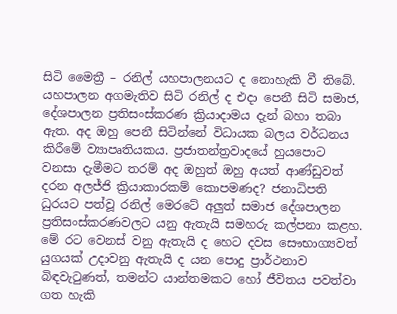සිටි මෛත්‍රී – රනිල් යහපාලනයට ද නොහැකි වී තිබේ. යහපාලන අගමැතිව සිටි රනිල් ද එදා පෙනී සිටි සමාජ, දේශපාලන ප්‍රතිසංස්කරණ ක්‍රියාදාමය දැන් බහා තබා ඇත. අද ඔහු පෙනී සිටින්නේ විධායක බලය වර්ධනය කිරීමේ ව්‍යාපෘතියකය. ප්‍රජාතන්ත්‍රවාදයේ හුයපොට වනසා දැමීමට තරම් අද ඔහුත් ඔහු අයත් ආණ්ඩුවත් දරන අලජ්ජි ක්‍රියාකාරකම් කොපමණද? ජනාධිපති ධුරයට පත්වූ රනිල් මෙරටේ අලුත් සමාජ දේශපාලන ප්‍රතිසංස්කරණවලට යනු ඇතැයි සමහරු කල්පනා කළහ. මේ රට වෙනස් වනු ඇතැයි ද හෙට දවස සෞභාග්‍යවත් යුගයක් උදාවනු ඇතැයි ද යන පොදු ප්‍රාර්ථනාව බිඳවැටුණත්, තමන්ට යාන්තමකට හෝ ජීවිතය පවත්වා ගත හැකි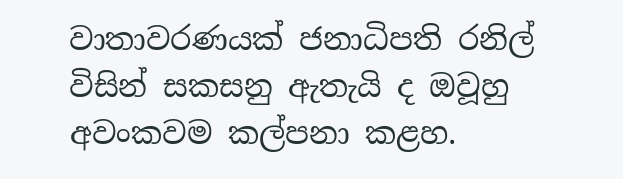වාතාවරණයක් ජනාධිපති රනිල් විසින් සකසනු ඇතැයි ද ඔවූහු අවංකවම කල්පනා කළහ.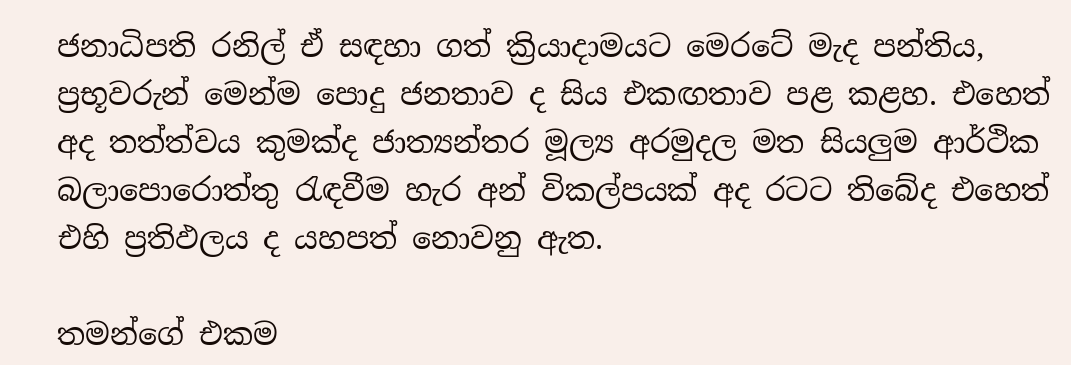ජනාධිපති රනිල් ඒ සඳහා ගත් ක්‍රියාදාමයට මෙරටේ මැද පන්තිය, ප්‍රභූවරුන් මෙන්ම පොදු ජනතාව ද සිය එකඟතාව පළ කළහ. එහෙත් අද තත්ත්වය කුමක්ද ජාත්‍යන්තර මූල්‍ය අරමුදල මත සියලුම ආර්ථික බලාපොරොත්තු රැඳවීම හැර අන් විකල්පයක් අද රටට තිබේද එහෙත් එහි ප්‍රතිඵලය ද යහපත් නොවනු ඇත.

තමන්ගේ එකම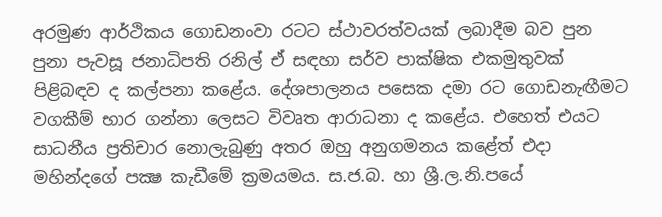අරමුණ ආර්ථිකය ගොඩනංවා රටට ස්ථාවරත්වයක් ලබාදීම බව පුන පුනා පැවසූ ජනාධිපති රනිල් ඒ සඳහා සර්ව පාක්ෂික එකමුතුවක් පිළිබඳව ද කල්පනා කළේය. දේශපාලනය පසෙක දමා රට ගොඩනැඟීමට වගකීම් භාර ගන්නා ලෙසට විවෘත ආරාධනා ද කළේය. එහෙත් එයට සාධනීය ප්‍රතිචාර නොලැබුණු අතර ඔහු අනුගමනය කළේත් එදා මහින්දගේ පක්‍ෂ කැඩීමේ ක්‍රමයමය. ස.ජ.බ. හා ශ්‍රී.ල.නි.පයේ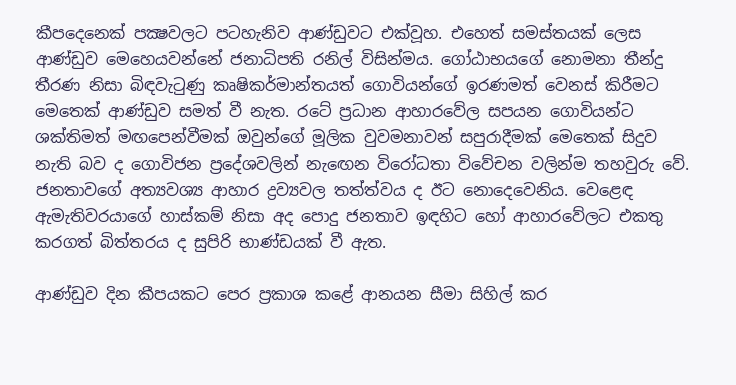කීපදෙනෙක් පක්‍ෂවලට පටහැනිව ආණ්ඩුවට එක්වූහ. එහෙත් සමස්තයක් ලෙස ආණ්ඩුව මෙහෙයවන්නේ ජනාධිපති රනිල් විසින්මය. ගෝඨාභයගේ නොමනා තීන්දු තීරණ නිසා බිඳවැටුණු කෘෂිකර්මාන්තයත් ගොවියන්ගේ ඉරණමත් වෙනස් කිරීමට මෙතෙක් ආණ්ඩුව සමත් වී නැත. රටේ ප්‍රධාන ආහාරවේල සපයන ගොවියන්ට ශක්තිමත් මඟපෙන්වීමක් ඔවුන්ගේ මූලික වුවමනාවන් සපුරාදීමක් මෙතෙක් සිදුව නැති බව ද ගොවිජන ප්‍රදේශවලින් නැඟෙන විරෝධතා විවේචන වලින්ම තහවුරු වේ. ජනතාවගේ අත්‍යවශ්‍ය ආහාර ද්‍රව්‍යවල තත්ත්වය ද ඊට නොදෙවෙනිය. වෙළෙඳ ඇමැතිවරයාගේ හාස්කම් නිසා අද පොදු ජනතාව ඉඳහිට හෝ ආහාරවේලට එකතු කරගත් බිත්තරය ද සුපිරි භාණ්ඩයක් වී ඇත.

ආණ්ඩුව දින කීපයකට පෙර ප්‍රකාශ කළේ ආනයන සීමා සිහිල් කර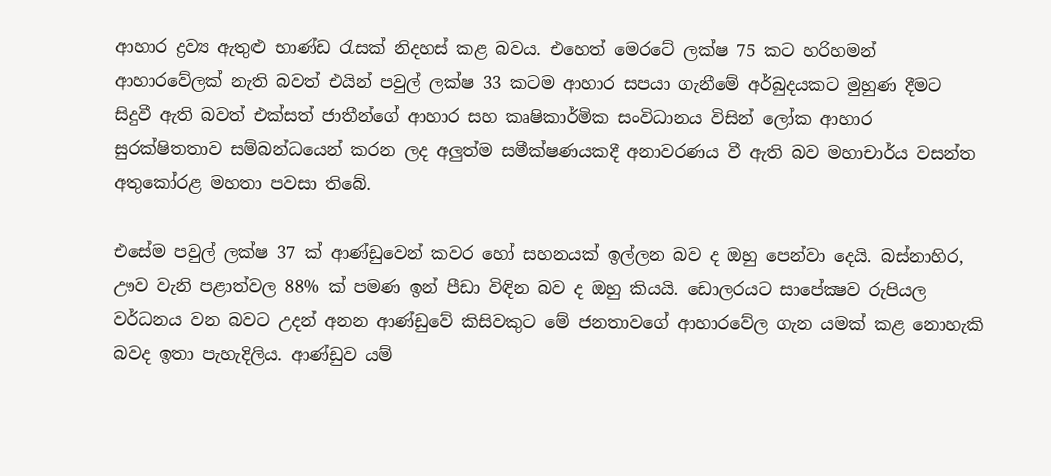ආහාර ද්‍රව්‍ය ඇතුළු භාණ්ඩ රැසක් නිදහස් කළ බවය. එහෙත් මෙරටේ ලක්ෂ 75 කට හරිහමන් ආහාරවේලක් නැති බවත් එයින් පවුල් ලක්ෂ 33 කටම ආහාර සපයා ගැනීමේ අර්බුදයකට මුහුණ දීමට සිදුවී ඇති බවත් එක්සත් ජාතීන්ගේ ආහාර සහ කෘෂිකාර්මික සංවිධානය විසින් ලෝක ආහාර සුරක්ෂිතතාව සම්බන්ධයෙන් කරන ලද අලුත්ම සමීක්ෂණයකදී අනාවරණය වී ඇති බව මහාචාර්ය වසන්ත අතුකෝරළ මහතා පවසා තිබේ.

එසේම පවුල් ලක්ෂ 37 ක් ආණ්ඩුවෙන් කවර හෝ සහනයක් ඉල්ලන බව ද ඔහු පෙන්වා දෙයි. බස්නාහිර, ඌව වැනි පළාත්වල 88% ක් පමණ ඉන් පීඩා විඳින බව ද ඔහු කියයි. ඩොලරයට සාපේක්‍ෂව රුපියල වර්ධනය වන බවට උදන් අනන ආණ්ඩුවේ කිසිවකුට මේ ජනතාවගේ ආහාරවේල ගැන යමක් කළ නොහැකි බවද ඉතා පැහැදිලිය. ආණ්ඩුව යම්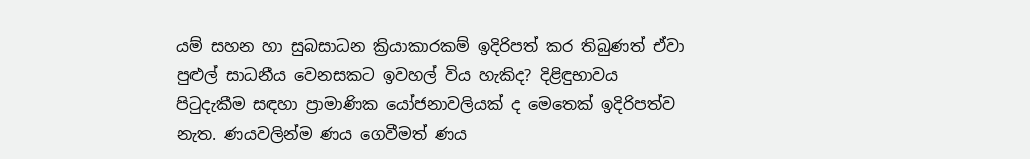යම් සහන හා සුබසාධන ක්‍රියාකාරකම් ඉදිරිපත් කර තිබුණත් ඒවා පුළුල් සාධනීය වෙනසකට ඉවහල් විය හැකිද? දිළිඳුභාවය පිටුදැකීම සඳහා ප්‍රාමාණික යෝජනාවලියක් ද මෙතෙක් ඉදිරිපත්ව නැත. ණයවලින්ම ණය ගෙවීමත් ණය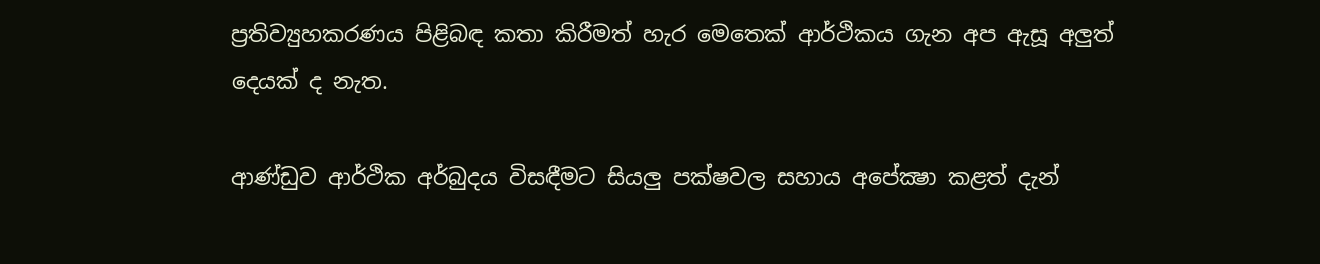ප්‍රතිව්‍යුහකරණය පිළිබඳ කතා කිරීමත් හැර මෙතෙක් ආර්ථිකය ගැන අප ඇසූ අලුත් දෙයක් ද නැත.

ආණ්ඩුව ආර්ථික අර්බුදය විසඳීමට සියලු පක්ෂවල සහාය අපේක්‍ෂා කළත් දැන්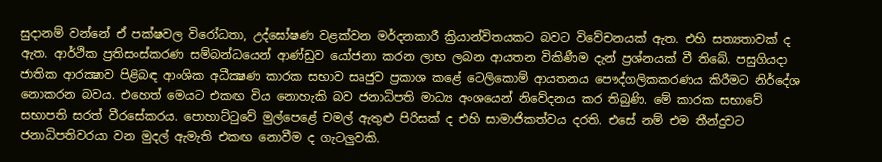සුදානම් වන්නේ ඒ පක්ෂවල විරෝධතා, උද්ඝෝෂණ වළක්වන මර්දනකාරී ක්‍රියාන්විතයකට බවට විවේචනයක් ඇත. එහි සත්‍යතාවක් ද ඇත. ආර්ථික ප්‍රතිසංස්කරණ සම්බන්ධයෙන් ආණ්ඩුව යෝජනා කරන ලාභ ලබන ආයතන විකිණීම දැන් ප්‍රශ්නයක් වී තිබේ. පසුගියදා ජාතික ආරක්‍ෂාව පිළිබඳ ආංශික අධීක්‍ෂණ කාරක සභාව සෘජුව ප්‍රකාශ කළේ ටෙලිකොම් ආයතනය පෞද්ගලිකකරණය කිරීමට නිර්දේශ නොකරන බවය. එහෙත් මෙයට එකඟ විය නොහැකි බව ජනාධිපති මාධ්‍ය අංශයෙන් නිවේදනය කර තිබුණි. මේ කාරක සභාවේ සභාපති සරත් වීරසේකරය. පොහාට්ටුවේ මුල්පෙළේ චමල් ඇතුළු පිරිසක් ද එහි සාමාජිකත්වය දරති. එසේ නම් එම තීන්දුවට ජනාධිපතිවරයා වන මුදල් ඇමැති එකඟ නොවීම ද ගැටලුවකි.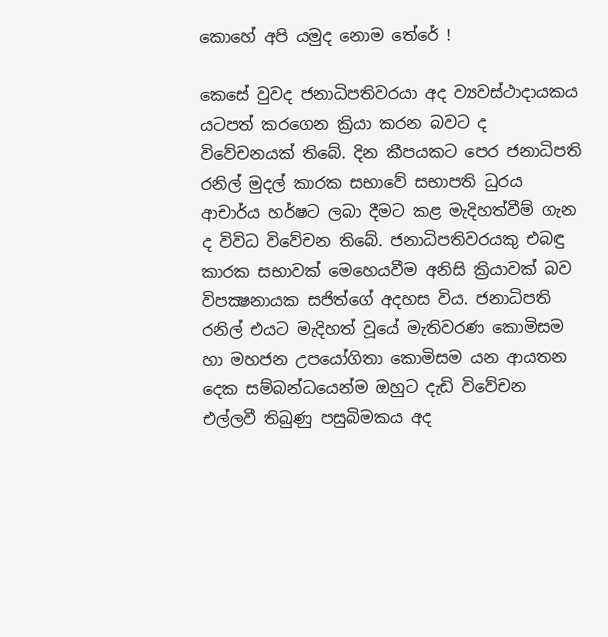කොහේ අපි යමුද නොම තේරේ !

කෙසේ වුවද ජනාධිපතිවරයා අද ව්‍යවස්ථාදායකය යටපත් කරගෙන ක්‍රියා කරන බවට ද විවේචනයක් තිබේ. දින කීපයකට පෙර ජනාධිපති රනිල් මුදල් කාරක සභාවේ සභාපති ධුරය ආචාර්ය හර්ෂට ලබා දීමට කළ මැදිහත්වීම් ගැන ද විවිධ විවේචන තිබේ. ජනාධිපතිවරයකු එබඳු කාරක සභාවක් මෙහෙයවීම අනිසි ක්‍රියාවක් බව විපක්‍ෂනායක සජිත්ගේ අදහස විය. ජනාධිපති රනිල් එයට මැදිහත් වූයේ මැතිවරණ කොමිසම හා මහජන උපයෝගිතා කොමිසම යන ආයතන දෙක සම්බන්ධයෙන්ම ඔහුට දැඩි විවේචන එල්ලවී තිබුණු පසුබිමකය අද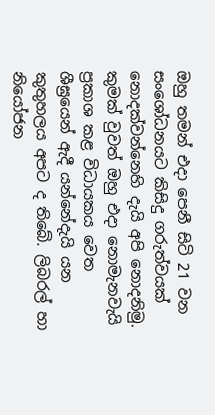ඔහු තමන් එදා පෙනී සිටි 21 වන සංශෝධනයට කිසිදු ගරුත්වයක් නොදක්වන්නෙහි දැයි අපි නොදනිමු. කුමක් වුවත් ඔහු එදා නොමැනවැයි ප්‍රකාශ කළ විධායකය වෙත ශීඝ්‍රයෙන් ඇදී යන්නේදැයි යන කුතුහලය අපට ද තිබේ. ලිබරල් හා නියෝජන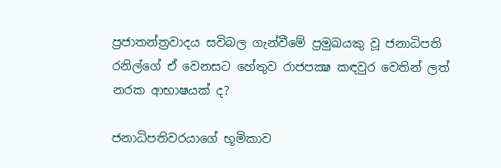ප්‍රජාතන්ත්‍රවාදය සවිබල ගැන්වීමේ ප්‍රමුඛයකු වූ ජනාධිපති රනිල්ගේ ඒ වෙනසට හේතුව රාජපක්‍ෂ කඳවුර වෙතින් ලත් නරක ආභාෂයක් ද?

ජනාධිපතිවරයාගේ භූමිකාව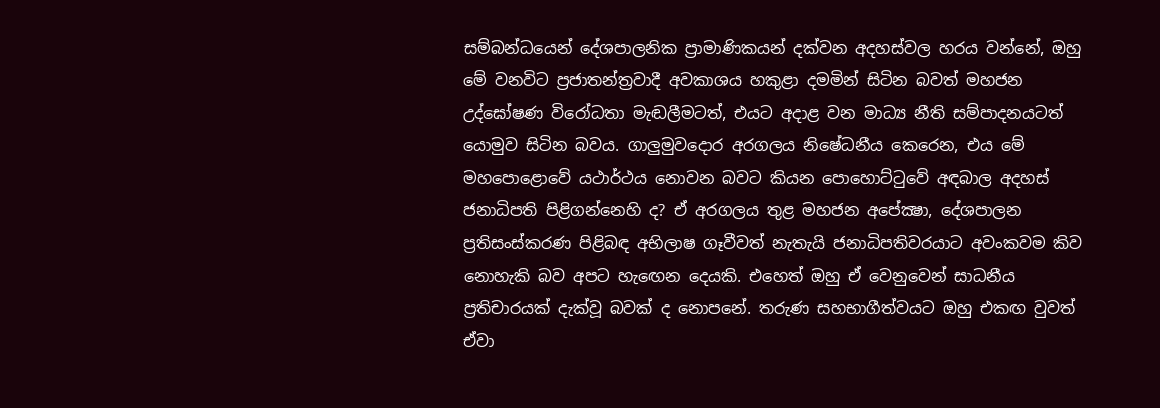සම්බන්ධයෙන් දේශපාලනික ප්‍රාමාණිකයන් දක්වන අදහස්වල හරය වන්නේ, ඔහු මේ වනවිට ප්‍රජාතන්ත්‍රවාදී අවකාශය හකුළා දමමින් සිටින බවත් මහජන උද්ඝෝෂණ විරෝධතා මැඬලීමටත්, එයට අදාළ වන මාධ්‍ය නීති සම්පාදනයටත් යොමුව සිටින බවය. ගාලුමුවදොර අරගලය නිෂේධනීය කෙරෙන, එය මේ මහපොළොවේ යථාර්ථය නොවන බවට කියන පොහොට්ටුවේ අඳබාල අදහස් ජනාධිපති පිළිගන්නෙහි ද? ඒ අරගලය තුළ මහජන අපේක්‍ෂා, දේශපාලන ප්‍රතිසංස්කරණ පිළිබඳ අභිලාෂ ගෑවීවත් නැතැයි ජනාධිපතිවරයාට අවංකවම කිව නොහැකි බව අපට හැඟෙන දෙයකි. එහෙත් ඔහු ඒ වෙනුවෙන් සාධනීය ප්‍රතිචාරයක් දැක්වූ බවක් ද නොපනේ. තරුණ සහභාගීත්වයට ඔහු එකඟ වුවත් ඒවා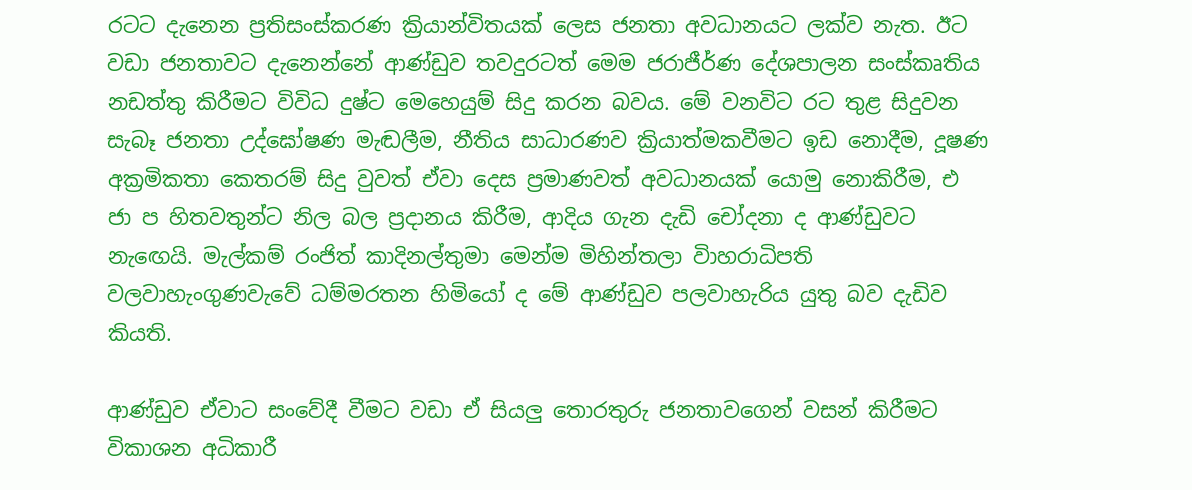රටට දැනෙන ප්‍රතිසංස්කරණ ක්‍රියාන්විතයක් ලෙස ජනතා අවධානයට ලක්ව නැත. ඊට වඩා ජනතාවට දැනෙන්නේ ආණ්ඩුව තවදුරටත් මෙම ජරාජීර්ණ දේශපාලන සංස්කෘතිය නඩත්තු කිරීමට විවිධ දුෂ්ට මෙහෙයුම් සිදු කරන බවය. මේ වනවිට රට තුළ සිදුවන සැබෑ ජනතා උද්ඝෝෂණ මැඬලීම, නීතිය සාධාරණව ක්‍රියාත්මකවීමට ඉඩ නොදීම, දූෂණ අක්‍රමිකතා කෙතරම් සිදු වුවත් ඒවා දෙස ප්‍රමාණවත් අවධානයක් යොමු නොකිරීම, එ ජා ප හිතවතුන්ට නිල බල ප්‍රදානය කිරීම, ආදිය ගැන දැඩි චෝදනා ද ආණ්ඩුවට නැඟෙයි. මැල්කම් රංජිත් කාදිනල්තුමා මෙන්ම මිහින්තලා විාහරාධිපති වලවාහැංගුණවැවේ ධම්මරතන හිමියෝ ද මේ ආණ්ඩුව පලවාහැරිය යුතු බව දැඩිව කියති.

ආණ්ඩුව ඒවාට සංවේදී වීමට වඩා ඒ සියලු තොරතුරු ජනතාවගෙන් වසන් කිරීමට විකාශන අධිකාරී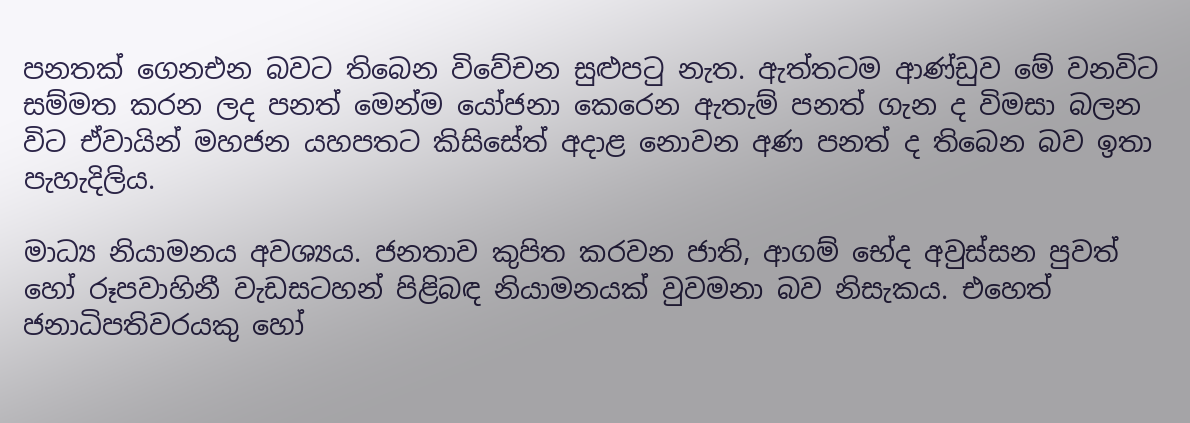පනතක් ගෙනඑන බවට තිබෙන විවේචන සුළුපටු නැත. ඇත්තටම ආණ්ඩුව මේ වනවිට සම්මත කරන ලද පනත් මෙන්ම යෝජනා කෙරෙන ඇතැම් පනත් ගැන ද විමසා බලන විට ඒවායින් මහජන යහපතට කිසිසේත් අදාළ නොවන අණ පනත් ද තිබෙන බව ඉතා පැහැදිලිය.

මාධ්‍ය නියාමනය අවශ්‍යය. ජනතාව කුපිත කරවන ජාති, ආගම් භේද අවුස්සන පුවත් හෝ රූපවාහිනී වැඩසටහන් පිළිබඳ නියාමනයක් වුවමනා බව නිසැකය. එහෙත් ජනාධිපතිවරයකු හෝ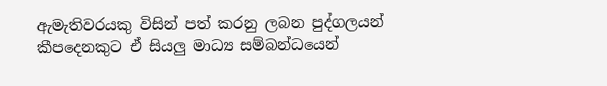ඇමැතිවරයකු විසින් පත් කරනු ලබන පුද්ගලයන් කීපදෙනකුට ඒ සියලු මාධ්‍ය සම්බන්ධයෙන්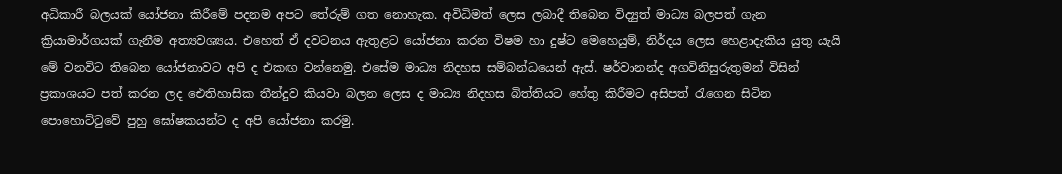අධිකාරී බලයක් යෝජනා කිරීමේ පදනම අපට තේරුම් ගත නොහැක. අවිධිමත් ලෙස ලබාදී තිබෙන විද්‍යුත් මාධ්‍ය බලපත් ගැන ක්‍රියාමාර්ගයක් ගැනීම අත්‍යවශ්‍යය. එහෙත් ඒ දවටනය ඇතුළට යෝජනා කරන විෂම හා දුෂ්ට මෙහෙයුම්, නිර්දය ලෙස හෙළාදැකිය යුතු යැයි මේ වනවිට තිබෙන යෝජනාවට අපි ද එකඟ වන්නෙමු. එසේම මාධ්‍ය නිදහස සම්බන්ධයෙන් ඇස්. ෂර්වානන්ද අගවිනිසුරුතුමන් විසින් ප්‍රකාශයට පත් කරන ලද ඓතිහාසික තීන්දුව කියවා බලන ලෙස ද මාධ්‍ය නිදහස බිත්තියට හේතු කිරීමට අසිපත් රැගෙන සිටින පොහොට්ටුවේ පුහු ඝෝෂකයන්ට ද අපි යෝජනා කරමු.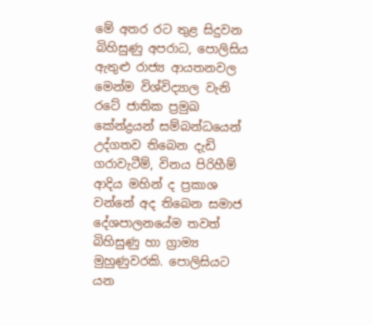මේ අතර රට තුළ සිදුවන බිහිසුණු අපරාධ, පොලිසිය ඇතුළු රාජ්‍ය ආයතනවල මෙන්ම විශ්විද්‍යාල වැනි රටේ ජාතික ප්‍රමුඛ කේන්ද්‍රයන් සම්බන්ධයෙන් උද්ගතව තිබෙන දැඩි ගරාවැටීම්, විනය පිරිහීම් ආදිය මහින් ද ප්‍රකාශ වන්නේ අද තිබෙන සමාජ දේශපාලනයේම තවත් බිහිසුණු හා ග්‍රාම්‍ය මුහුණුවරකි. පොලිසියට යන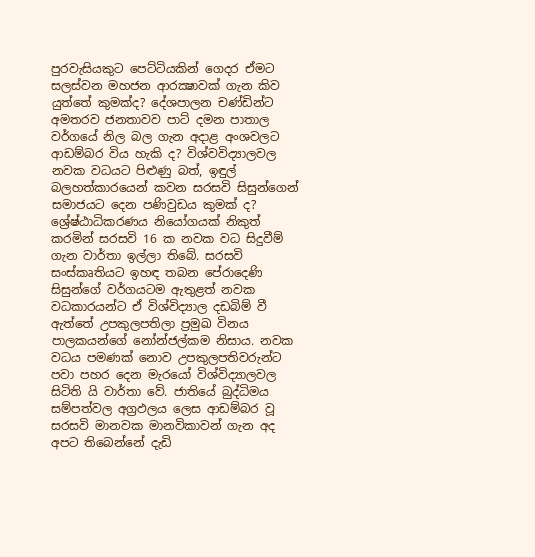පුරවැසියකුට පෙට්ටියකින් ගෙදර ඒමට සලස්වන මහජන ආරක්‍ෂාවක් ගැන කිව යුත්තේ කුමක්ද? දේශපාලන චණ්ඩින්ට අමතරව ජනතාවව පාට් දමන පාතාල වර්ගයේ නිල බල ගැන අදාළ අංශවලට ආඩම්බර විය හැකි ද? විශ්වවිද්‍යාලවල නවක වධයට පිළුණු බත්, ඉඳුල් බලහත්කාරයෙන් කවන සරසවි සිසුන්ගෙන් සමාජයට දෙන පණිවුඩය කුමක් ද? ශ්‍රේෂ්ඨාධිකරණය නියෝගයක් නිකුත් කරමින් සරසවි 16 ක නවක වධ සිදුවීම් ගැන වාර්තා ඉල්ලා තිබේ. සරසවි සංස්කෘතියට ඉහඳ තබන පේරාදෙණි සිසුන්ගේ වර්ගයටම ඇතුළත් නවක වධකාරයන්ට ඒ විශ්විද්‍යාල දඩබිම් වී ඇත්තේ උපකුලපතිලා ප්‍රමුඛ විනය පාලකයන්ගේ නෝන්ජල්කම නිසාය. නවක වධය පමණක් නොව උපකුලපතිවරුන්ට පවා පහර දෙන මැරයෝ විශ්විද්‍යාලවල සිටිති යි වාර්තා වේ. ජාතියේ බුද්ධිමය සම්පත්වල අග්‍රඵලය ලෙස ආඩම්බර වූ සරසවි මානවක මානවිකාවන් ගැන අද අපට තිබෙන්නේ දැඩි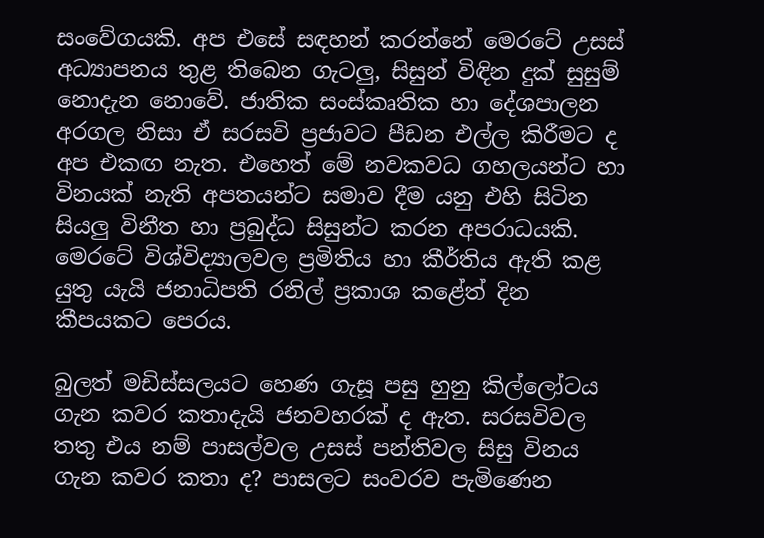සංවේගයකි. අප එසේ සඳහන් කරන්නේ මෙරටේ උසස් අධ්‍යාපනය තුළ තිබෙන ගැටලු, සිසුන් විඳින දුක් සුසුම් නොදැන නොවේ. ජාතික සංස්කෘතික හා දේශපාලන අරගල නිසා ඒ සරසවි ප්‍රජාවට පීඩන එල්ල කිරීමට ද අප එකඟ නැත. එහෙත් මේ නවකවධ ගහලයන්ට හා විනයක් නැති අපතයන්ට සමාව දීම යනු එහි සිටින සියලු විනීත හා ප්‍රබුද්ධ සිසුන්ට කරන අපරාධයකි. මෙරටේ විශ්විද්‍යාලවල ප්‍රමිතිය හා කීර්තිය ඇති කළ යුතු යැයි ජනාධිපති රනිල් ප්‍රකාශ කළේත් දින කීපයකට පෙරය.

බුලත් මඩිස්සලයට හෙණ ගැසූ පසු හුනු කිල්ලෝටය ගැන කවර කතාදැයි ජනවහරක් ද ඇත. සරසවිවල තතු එය නම් පාසල්වල උසස් පන්තිවල සිසු විනය ගැන කවර කතා ද? පාසලට සංවරව පැමිණෙන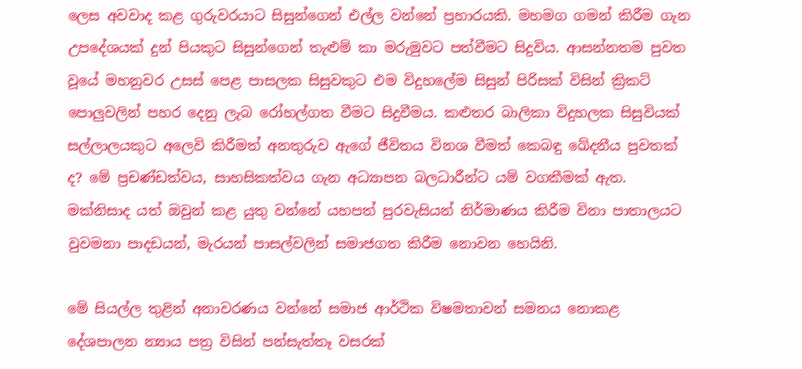ලෙස අවවාද කළ ගුරුවරයාට සිසුන්ගෙන් එල්ල වන්නේ ප්‍රහාරයකි. මහමග ගමන් කිරීම ගැන උපදේශයක් දුන් පියකුට සිසුන්ගෙන් තැළුම් කා මරුමුවට පත්වීමට සිදුවිය. ආසන්නතම පුවත වූයේ මහනුවර උසස් පෙළ පාසලක සිසුවකුට එම විදුහලේම සිසුන් පිරිසක් විසින් ක්‍රිකට් පොලුවලින් පහර දෙනු ලැබ රෝහල්ගත වීමට සිදුවීමය. කළුතර බාලිකා විදුහලක සිසුවියක් සල්ලාලයකුට අලෙවි කිරීමත් අනතුරුව ඇගේ ජීවිතය විනශ වීමත් කෙබඳු ඛේදනීය පුවතක් ද? මේ ප්‍රචණ්ඩත්වය, සාහසිකත්වය ගැන අධ්‍යාපන බලධාරීන්ට යම් වගකීමක් ඇත. මක්නිසාද යත් ඔවුන් කළ යුතු වන්නේ යහපත් පුරවැසියන් නිර්මාණය කිරීම විනා පාතාලයට වුවමනා පාදඩයන්, මැරයන් පාසල්වලින් සමාජගත කිරීම නොවන හෙයිනි.

මේ සියල්ල තුළින් අනාවරණය වන්නේ සමාජ ආර්ථික විෂමතාවන් සමනය නොකළ දේශපාලන න්‍යාය පත්‍ර විසින් පන්සැත්තෑ වසරක්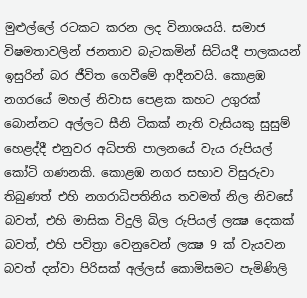මුළුල්ලේ රටකට කරන ලද විනාශයයි. සමාජ විෂමතාවලින් ජනතාව බැටකමින් සිටියදී පාලකයන් ඉසුරින් බර ජීවිත ගෙවීමේ ආදීනවයි. කොළඹ නගරයේ මහල් නිවාස පෙළක කහට උගුරක් බොන්නට අල්ලට සීනි ටිකක් නැති වැසියකු සුසුම් හෙළද්දී එනුවර අධිපති පාලනයේ වැය රුපියල් කෝටි ගණනකි. කොළඹ නගර සභාව විසුරුවා තිබුණත් එහි නගරාධිපතිනිය තවමත් නිල නිවසේ බවත්, එහි මාසික විදුලි බිල රුපියල් ලක්‍ෂ දෙකක් බවත්, එහි පවිත්‍රා වෙනුවෙන් ලක්‍ෂ 9 ක් වැයවන බවත් දන්වා පිරිසක් අල්ලස් කොමිසමට පැමිණිලි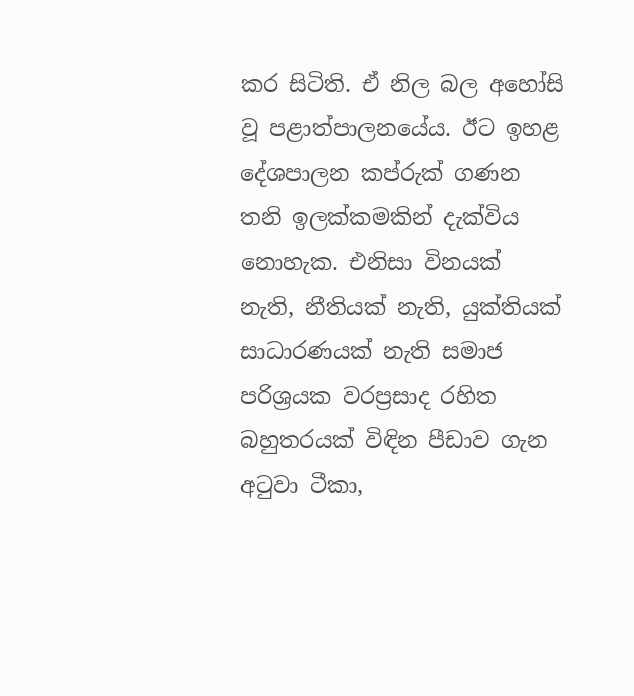කර සිටිති. ඒ නිල බල අහෝසි වූ පළාත්පාලනයේය. ඊට ඉහළ දේශපාලන කප්රුක් ගණන තනි ඉලක්කමකින් දැක්විය නොහැක. එනිසා විනයක් නැති, නීතියක් නැති, යුක්තියක් සාධාරණයක් නැති සමාජ පරිශ්‍රයක වරප්‍රසාද රහිත බහුතරයක් විඳින පීඩාව ගැන අටුවා ටීකා,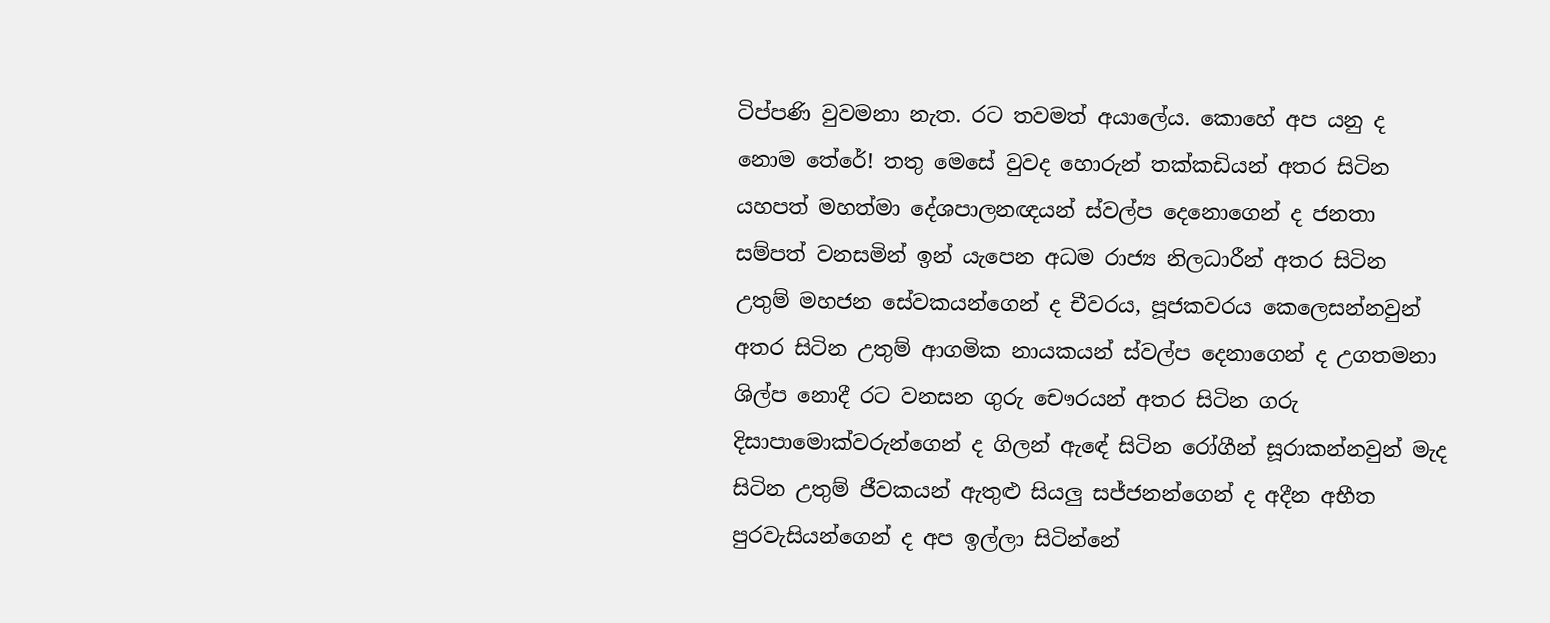ටිප්පණි වුවමනා නැත. රට තවමත් අයාලේය. කොහේ අප යනු ද නොම තේරේ! තතු මෙසේ වුවද හොරුන් තක්කඩියන් අතර සිටින යහපත් මහත්මා දේශපාලනඥයන් ස්වල්ප දෙනොගෙන් ද ජනතා සම්පත් වනසමින් ඉන් යැපෙන අධම රාජ්‍ය නිලධාරීන් අතර සිටින උතුම් මහජන සේවකයන්ගෙන් ද චීවරය, පූජකවරය කෙලෙසන්නවුන් අතර සිටින උතුම් ආගමික නායකයන් ස්වල්ප දෙනාගෙන් ද උගතමනා ශිල්ප නොදී රට වනසන ගුරු චෞරයන් අතර සිටින ගරු දිසාපාමොක්වරුන්ගෙන් ද ගිලන් ඇඳේ සිටින රෝගීන් සූරාකන්නවුන් මැද සිටින උතුම් ජීවකයන් ඇතුළු සියලු සජ්ජනන්ගෙන් ද අදීන අභීත පුරවැසියන්ගෙන් ද අප ඉල්ලා සිටින්නේ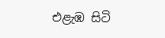එළැඹ සිටි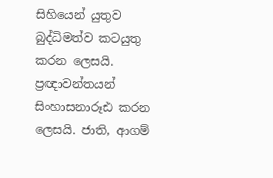සිහියෙන් යුතුව බුද්ධිමත්ව කටයුතු කරන ලෙසයි. ප්‍රඥාවන්තයන් සිංහාසනාරූඪ කරන ලෙසයි. ජාති, ආගම්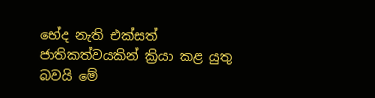භේද නැති එක්සත් ජාතිකත්වයකින් ක්‍රියා කළ යුතු බවයි මේ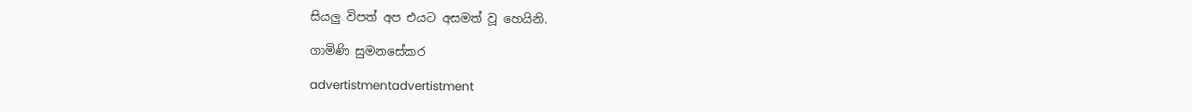සියලු විපත් අප එයට අසමත් වූ හෙයිනි.

ගාමිණි සුමනසේකර

advertistmentadvertistment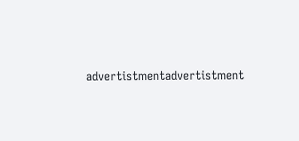advertistmentadvertistment